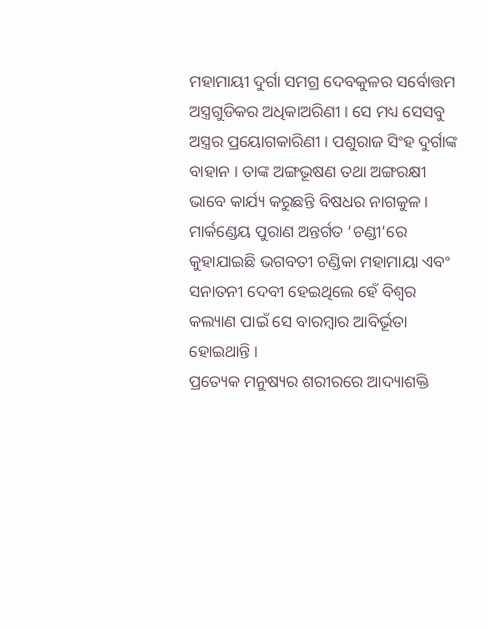ମହାମାୟୀ ଦୁର୍ଗା ସମଗ୍ର ଦେବକୁଳର ସର୍ବୋତ୍ତମ ଅସ୍ତ୍ରଗୁଡିକର ଅଧିକାଅରିଣୀ । ସେ ମଧ୍ୟ ସେସବୁ ଅସ୍ତ୍ରର ପ୍ରୟୋଗକାରିଣୀ । ପଶୁରାଜ ସିଂହ ଦୁର୍ଗାଙ୍କ ବାହାନ । ତାଙ୍କ ଅଙ୍ଗଭୂଷଣ ତଥା ଅଙ୍ଗରକ୍ଷୀ ଭାବେ କାର୍ଯ୍ୟ କରୁଛନ୍ତି ବିଷଧର ନାଗକୁଳ । ମାର୍କଣ୍ଡେୟ ପୁରାଣ ଅନ୍ତର୍ଗତ ‘ଚଣ୍ଡୀ’ରେ କୁହାଯାଇଛି ଭଗବତୀ ଚଣ୍ଡିକା ମହାମାୟା ଏବଂ ସନାତନୀ ଦେବୀ ହେଇଥିଲେ ହେଁ ବିଶ୍ଵର କଲ୍ୟାଣ ପାଇଁ ସେ ବାରମ୍ବାର ଆବିର୍ଭୂତା ହୋଇଥାନ୍ତି ।
ପ୍ରତ୍ୟେକ ମନୁଷ୍ୟର ଶରୀରରେ ଆଦ୍ୟାଶକ୍ତି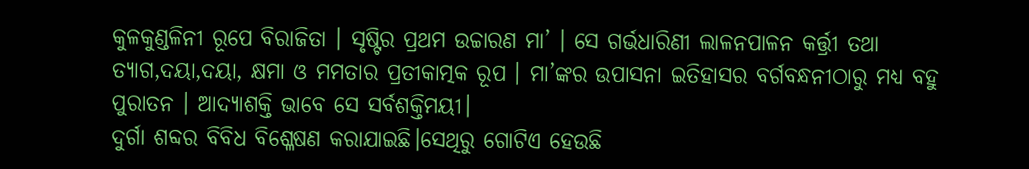କୁଳକୁଣ୍ଡଳିନୀ ରୂପେ ବିରାଜିତା । ସୃଷ୍ଟିର ପ୍ରଥମ ଉଚ୍ଚାରଣ ମା’ । ସେ ଗର୍ଭଧାରିଣୀ ଲାଳନପାଳନ କର୍ତ୍ତ୍ରୀ ତଥା ତ୍ୟାଗ,ଦୟା,ଦୟା, କ୍ଷମା ଓ ମମତାର ପ୍ରତୀକାତ୍ମକ ରୂପ । ମା’ଙ୍କର ଉପାସନା ଇତିହାସର ବର୍ଗବନ୍ଧନୀଠାରୁ ମଧ୍ୟ ବହୁ ପୁରାତନ । ଆଦ୍ୟାଶକ୍ତି ଭାବେ ସେ ସର୍ବଶକ୍ତିମୟୀ।
ଦୁର୍ଗା ଶବ୍ଦର ବିବିଧ ବିଶ୍ଳେଷଣ କରାଯାଇଛି।ସେଥିରୁ ଗୋଟିଏ ହେଉଛି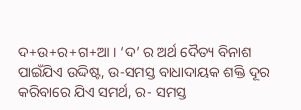ଦ+ଉ+ର+ଗ+ଆ । ‘ଦ’ ର ଅର୍ଥ ଦୈତ୍ୟ ବିନାଶ ପାଇଁଯିଏ ଉଦ୍ଦିଷ୍ଟ, ଉ-ସମସ୍ତ ବାଧାଦାୟକ ଶକ୍ତି ଦୂର କରିବାରେ ଯିଏ ସମର୍ଥ, ର- ସମସ୍ତ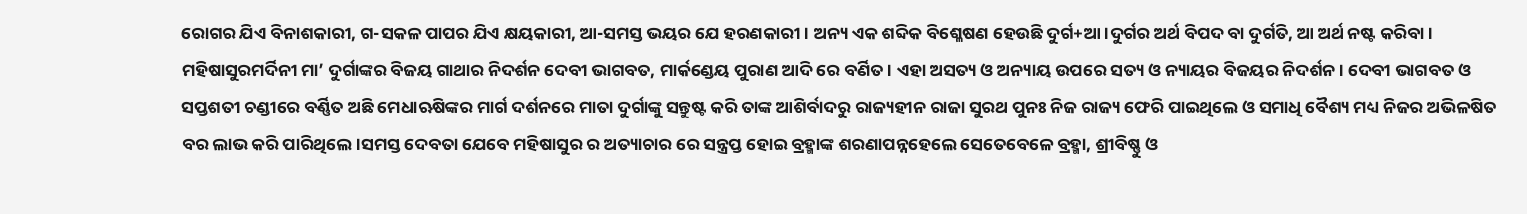ରୋଗର ଯିଏ ବିନାଶକାରୀ, ଗ-ସକଳ ପାପର ଯିଏ କ୍ଷୟକାରୀ, ଆ-ସମସ୍ତ ଭୟର ଯେ ହରଣକାରୀ । ଅନ୍ୟ ଏକ ଶବ୍ଦିକ ବିଶ୍ଳେଷଣ ହେଉଛି ଦୁର୍ଗ+ଆ।ଦୁର୍ଗର ଅର୍ଥ ବିପଦ ବା ଦୁର୍ଗତି, ଆ ଅର୍ଥ ନଷ୍ଟ କରିବା ।
ମହିଷାସୁରମର୍ଦିନୀ ମା’ ଦୁର୍ଗାଙ୍କର ବିଜୟ ଗାଥାର ନିଦର୍ଶନ ଦେବୀ ଭାଗବତ, ମାର୍କଣ୍ଡେୟ ପୁରାଣ ଆଦି ରେ ବର୍ଣିତ। ଏହା ଅସତ୍ୟ ଓ ଅନ୍ୟାୟ ଉପରେ ସତ୍ୟ ଓ ନ୍ୟାୟର ବିଜୟର ନିଦର୍ଶନ। ଦେବୀ ଭାଗବତ ଓ ସପ୍ତଶତୀ ଚଣ୍ଡୀରେ ବର୍ଣ୍ଣିତ ଅଛି ମେଧାଋଷିଙ୍କର ମାର୍ଗ ଦର୍ଶନରେ ମାତା ଦୁର୍ଗାଙ୍କୁ ସନ୍ତୁଷ୍ଟ କରି ତାଙ୍କ ଆଶିର୍ବାଦରୁ ରାଜ୍ୟହୀନ ରାଜା ସୁରଥ ପୁନଃ ନିଜ ରାଜ୍ୟ ଫେରି ପାଇଥିଲେ ଓ ସମାଧି ବୈଶ୍ୟ ମଧ୍ୟ ନିଜର ଅଭିଳଷିତ ବର ଲାଭ କରି ପାରିଥିଲେ।ସମସ୍ତ ଦେବତା ଯେବେ ମହିଷାସୁର ର ଅତ୍ୟାଚାର ରେ ସନ୍ତ୍ରପ୍ତ ହୋଇ ବ୍ରହ୍ମାଙ୍କ ଶରଣାପନ୍ନହେଲେ ସେତେବେଳେ ବ୍ରହ୍ମା, ଶ୍ରୀବିଷ୍ଣୁ ଓ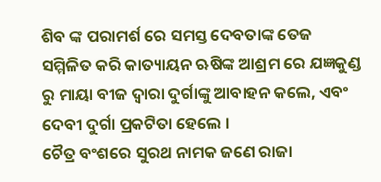ଶିବ ଙ୍କ ପରାମର୍ଶ ରେ ସମସ୍ତ ଦେବତାଙ୍କ ତେଜ ସମ୍ମିଳିତ କରି କାତ୍ୟାୟନ ଋଷିଙ୍କ ଆଶ୍ରମ ରେ ଯଜ୍ଞକୁଣ୍ଡ ରୁ ମାୟା ବୀଜ ଦ୍ଵାରା ଦୁର୍ଗାଙ୍କୁ ଆବାହନ କଲେ, ଏବଂ ଦେବୀ ଦୁର୍ଗା ପ୍ରକଟିତା ହେଲେ ।
ଚୈତ୍ର ବଂଶରେ ସୁରଥ ନାମକ ଜଣେ ରାଜା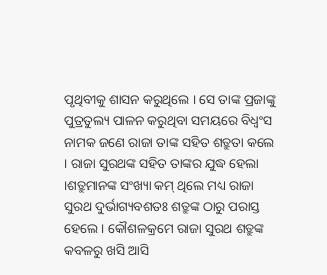ପୃଥିବୀକୁ ଶାସନ କରୁଥିଲେ । ସେ ତାଙ୍କ ପ୍ରଜାଙ୍କୁ ପୁତ୍ରତୁଲ୍ୟ ପାଳନ କରୁଥିବା ସମୟରେ ବିଧ୍ୱଂସ ନାମକ ଜଣେ ରାଜା ତାଙ୍କ ସହିତ ଶତ୍ରୁତା କଲେ । ରାଜା ସୁରଥଙ୍କ ସହିତ ତାଙ୍କର ଯୁଦ୍ଧ ହେଲା ।ଶତ୍ରୁମାନଙ୍କ ସଂଖ୍ୟା କମ୍ ଥିଲେ ମଧ୍ୟ ରାଜା ସୁରଥ ଦୁର୍ଭାଗ୍ୟବଶତଃ ଶତ୍ରୁଙ୍କ ଠାରୁ ପରାସ୍ତ ହେଲେ । କୌଶଳକ୍ରମେ ରାଜା ସୁରଥ ଶତ୍ରୁଙ୍କ କବଳରୁ ଖସି ଆସି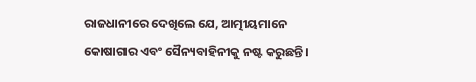ରାଜଧାନୀରେ ଦେଖିଲେ ଯେ, ଆତ୍ମୀୟମାନେ କୋଷାଗାର ଏବଂ ସୈନ୍ୟବାହିନୀକୁ ନଷ୍ଟ କରୁଛନ୍ତି ।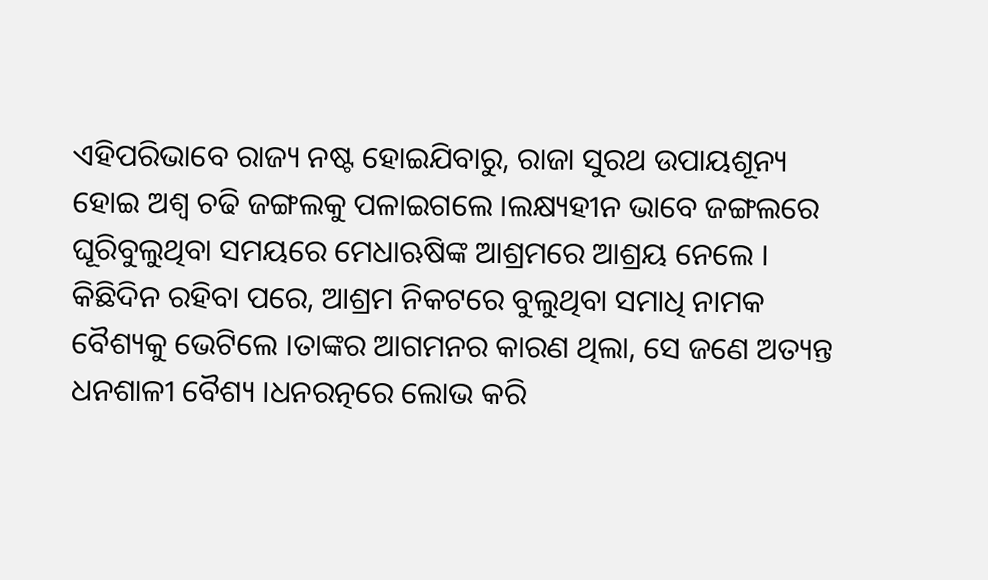ଏହିପରିଭାବେ ରାଜ୍ୟ ନଷ୍ଟ ହୋଇଯିବାରୁ, ରାଜା ସୁରଥ ଉପାୟଶୂନ୍ୟ ହୋଇ ଅଶ୍ୱ ଚଢି ଜଙ୍ଗଲକୁ ପଳାଇଗଲେ ।ଲକ୍ଷ୍ୟହୀନ ଭାବେ ଜଙ୍ଗଲରେ ଘୂରିବୁଲୁଥିବା ସମୟରେ ମେଧାଋଷିଙ୍କ ଆଶ୍ରମରେ ଆଶ୍ରୟ ନେଲେ । କିଛିଦିନ ରହିବା ପରେ, ଆଶ୍ରମ ନିକଟରେ ବୁଲୁଥିବା ସମାଧି ନାମକ ବୈଶ୍ୟକୁ ଭେଟିଲେ ।ତାଙ୍କର ଆଗମନର କାରଣ ଥିଲା, ସେ ଜଣେ ଅତ୍ୟନ୍ତ ଧନଶାଳୀ ବୈଶ୍ୟ ।ଧନରତ୍ନରେ ଲୋଭ କରି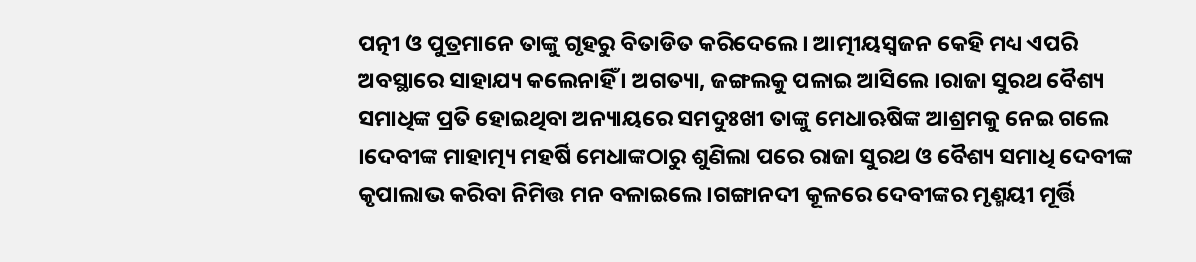ପତ୍ନୀ ଓ ପୁତ୍ରମାନେ ତାଙ୍କୁ ଗୃହରୁ ବିତାଡିତ କରିଦେଲେ । ଆତ୍ମୀୟସ୍ୱଜନ କେହି ମଧ୍ୟ ଏପରି ଅବସ୍ଥାରେ ସାହାଯ୍ୟ କଲେନାହିଁ । ଅଗତ୍ୟା, ଜଙ୍ଗଲକୁ ପଳାଇ ଆସିଲେ ।ରାଜା ସୁରଥ ବୈଶ୍ୟ ସମାଧିଙ୍କ ପ୍ରତି ହୋଇଥିବା ଅନ୍ୟାୟରେ ସମଦୁଃଖୀ ତାଙ୍କୁ ମେଧାଋଷିଙ୍କ ଆଶ୍ରମକୁ ନେଇ ଗଲେ ।ଦେବୀଙ୍କ ମାହାତ୍ମ୍ୟ ମହର୍ଷି ମେଧାଙ୍କଠାରୁ ଶୁଣିଲା ପରେ ରାଜା ସୁରଥ ଓ ବୈଶ୍ୟ ସମାଧି ଦେବୀଙ୍କ କୃପାଲାଭ କରିବା ନିମିତ୍ତ ମନ ବଳାଇଲେ ।ଗଙ୍ଗାନଦୀ କୂଳରେ ଦେବୀଙ୍କର ମୃଣ୍ମୟୀ ମୂର୍ତ୍ତି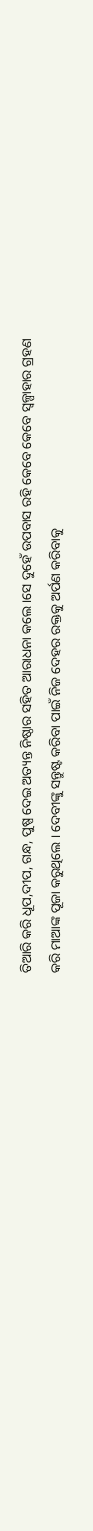ତିଆରି କରି ଧୂପ,ଦୀପ, ଗନ୍ଧ, ପୁଷ୍ପ ଦେଇ ଅତ୍ୟନ୍ତ ନିଷ୍ଠାର ସହିତ ଆରାଧନା କଲେ ।ସେ ଦୁହେଁ ଉପବାସ ରହି କେବେ କେବେ ସ୍ୱଳ୍ପାହାର ଗ୍ରହଣ କରି ମାଆଙ୍କ ପୂଜା କରୁଥିଲେ । ଦେବୀଙ୍କୁ ସନ୍ତୁଷ୍ଟ କରିବା ପାଇଁ ନିଜ ଦେହର ରକ୍ତକୁ ଅର୍ପଣ କରିବାକୁ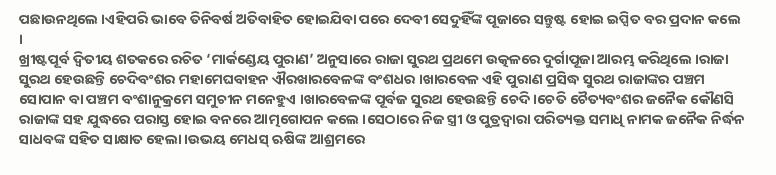ପଛାଉନଥିଲେ ।ଏହିପରି ଭାବେ ତିନିବର୍ଷ ଅତିବାହିତ ହୋଇଯିବା ପରେ ଦେବୀ ସେଦୁହିଁଙ୍କ ପୂଜାରେ ସନ୍ତୁଷ୍ଟ ହୋଇ ଇପ୍ସିତ ବର ପ୍ରଦାନ କଲେ ।
ଖ୍ରୀଷ୍ଟପୂର୍ବ ଦ୍ୱିତୀୟ ଶତକରେ ରଚିତ ‘ମାର୍କଣ୍ଡେୟ ପୁରାଣ’ ଅନୁସାରେ ରାଜା ସୁରଥ ପ୍ରଥମେ ଉତ୍କଳରେ ଦୁର୍ଗାପୂଜା ଆରମ୍ଭ କରିଥିଲେ ।ରାଜା ସୁରଥ ହେଉଛନ୍ତି ଚେଦିବଂଶର ମହାମେଘବାହନ ଐରଖାରବେଳଙ୍କ ବଂଶଧର ।ଖାରବେଳ ଏହି ପୁରାଣ ପ୍ରସିଦ୍ଧ ସୁରଥ ରାଜାଙ୍କର ପଞ୍ଚମ ସୋପାନ ବା ପଞ୍ଚମ ବଂଶାନୁକ୍ରମେ ସମୁଚୀନ ମନେହୁଏ ।ଖାରବେଳଙ୍କ ପୂର୍ବଜ ସୁରଥ ହେଉଛନ୍ତି ଚେଦି ।ଚେତି ଚୈତ୍ୟବଂଶର ଜନୈକ କୌଣସି ରାଜାଙ୍କ ସହ ଯୁଦ୍ଧରେ ପରାସ୍ତ ହୋଇ ବନରେ ଆତ୍ମଗୋପନ କଲେ ।ସେଠାରେ ନିଜ ସ୍ତ୍ରୀ ଓ ପୁତ୍ରଦ୍ୱାରା ପରିତ୍ୟକ୍ତ ସମାଧି ନାମକ ଜନୈକ ନିର୍ଦ୍ଧନ ସାଧବଙ୍କ ସହିତ ସାକ୍ଷାତ ହେଲା ।ଉଭୟ ମେଧସ୍ ଋଷିଙ୍କ ଆଶ୍ରମରେ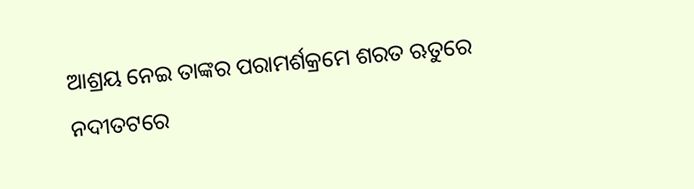ଆଶ୍ରୟ ନେଇ ତାଙ୍କର ପରାମର୍ଶକ୍ରମେ ଶରତ ଋତୁରେ ନଦୀତଟରେ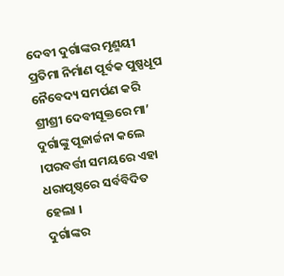ଦେବୀ ଦୁର୍ଗାଙ୍କର ମୃଣ୍ମୟୀ ପ୍ରତିମା ନିର୍ମାଣ ପୂର୍ବକ ପୁଷ୍ପଧୂପ ନୈବେଦ୍ୟ ସମର୍ପଣ କରି ଶ୍ରୀଶ୍ରୀ ଦେବୀସୂକ୍ତରେ ମା’ ଦୁର୍ଗାଙ୍କୁ ପୂଜାର୍ଚ୍ଚନା କଲେ ।ପରବର୍ତ୍ତୀ ସମୟରେ ଏହା ଧରାପୃଷ୍ଠରେ ସର୍ବବିଦିତ ହେଲା ।
ଦୁର୍ଗାଙ୍କର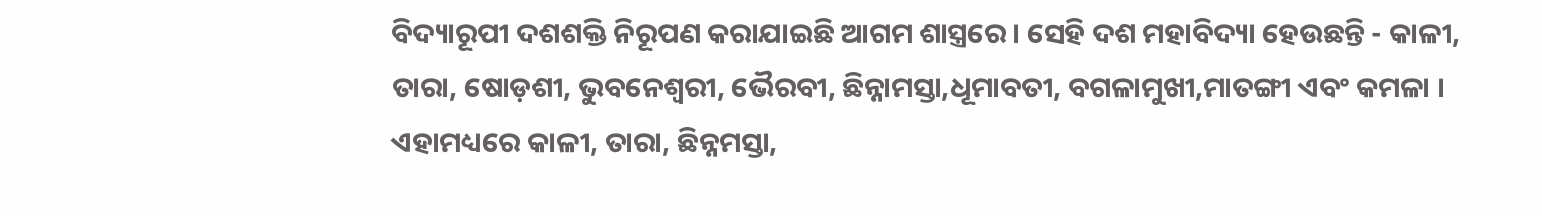ବିଦ୍ୟାରୂପୀ ଦଶଶକ୍ତି ନିରୂପଣ କରାଯାଇଛି ଆଗମ ଶାସ୍ତ୍ରରେ । ସେହି ଦଶ ମହାବିଦ୍ୟା ହେଉଛନ୍ତି - କାଳୀ, ତାରା, ଷୋଡ଼ଶୀ, ଭୁବନେଶ୍ଵରୀ, ଭୈରବୀ, ଛିନ୍ନାମସ୍ତା,ଧୂମାବତୀ, ବଗଳାମୁଖୀ,ମାତଙ୍ଗୀ ଏବଂ କମଳା । ଏହାମଧ୍ୟରେ କାଳୀ, ତାରା, ଛିନ୍ନମସ୍ତା,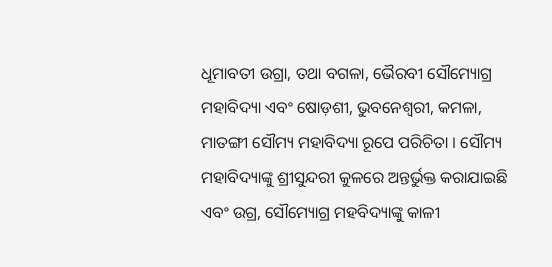ଧୂମାବତୀ ଉଗ୍ରା, ତଥା ବଗଳା, ଭୈରବୀ ସୌମ୍ୟୋଗ୍ର ମହାବିଦ୍ୟା ଏବଂ ଷୋଡ଼ଶୀ, ଭୁବନେଶ୍ଵରୀ, କମଳା, ମାତଙ୍ଗୀ ସୌମ୍ୟ ମହାବିଦ୍ୟା ରୂପେ ପରିଚିତା । ସୌମ୍ୟ ମହାବିଦ୍ୟାଙ୍କୁ ଶ୍ରୀସୁନ୍ଦରୀ କୁଳରେ ଅନ୍ତର୍ଭୁକ୍ତ କରାଯାଇଛି ଏବଂ ଉଗ୍ର, ସୌମ୍ୟୋଗ୍ର ମହବିଦ୍ୟାଙ୍କୁ କାଳୀ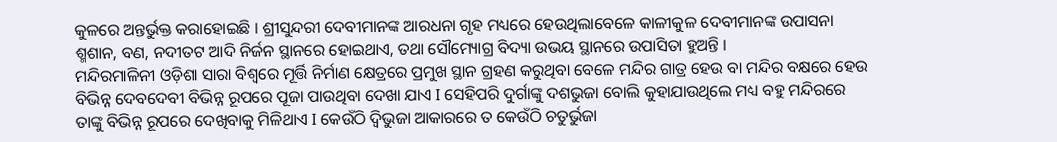କୁଳରେ ଅନ୍ତର୍ଭୁକ୍ତ କରାହୋଇଛି । ଶ୍ରୀସୁନ୍ଦରୀ ଦେବୀମାନଙ୍କ ଆରଧନା ଗୃହ ମଧ୍ୟରେ ହେଉଥିଲାବେଳେ କାଳୀକୁଳ ଦେବୀମାନଙ୍କ ଉପାସନା ଶ୍ମଶାନ, ବଣ, ନଦୀତଟ ଆଦି ନିର୍ଜନ ସ୍ଥାନରେ ହୋଇଥାଏ, ତଥା ସୌମ୍ୟୋଗ୍ର ବିଦ୍ୟା ଉଭୟ ସ୍ଥାନରେ ଉପାସିତା ହୁଅନ୍ତି ।
ମନ୍ଦିରମାଳିନୀ ଓଡ଼ିଶା ସାରା ବିଶ୍ୱରେ ମୂର୍ତ୍ତି ନିର୍ମାଣ କ୍ଷେତ୍ରରେ ପ୍ରମୁଖ ସ୍ଥାନ ଗ୍ରହଣ କରୁଥିବା ବେଳେ ମନ୍ଦିର ଗାତ୍ର ହେଉ ବା ମନ୍ଦିର ବକ୍ଷରେ ହେଉ ବିଭିନ୍ନ ଦେବଦେବୀ ବିଭିନ୍ନ ରୂପରେ ପୂଜା ପାଉଥିବା ଦେଖା ଯାଏ I ସେହିପରି ଦୁର୍ଗାଙ୍କୁ ଦଶଭୁଜା ବୋଲି କୁହାଯାଉଥିଲେ ମଧ୍ୟ ବହୁ ମନ୍ଦିରରେ ତାଙ୍କୁ ବିଭିନ୍ନ ରୂପରେ ଦେଖିବାକୁ ମିଳିଥାଏ I କେଉଁଠି ଦ୍ୱିଭୁଜା ଆକାରରେ ତ କେଉଁଠି ଚତୁର୍ଭୁଜା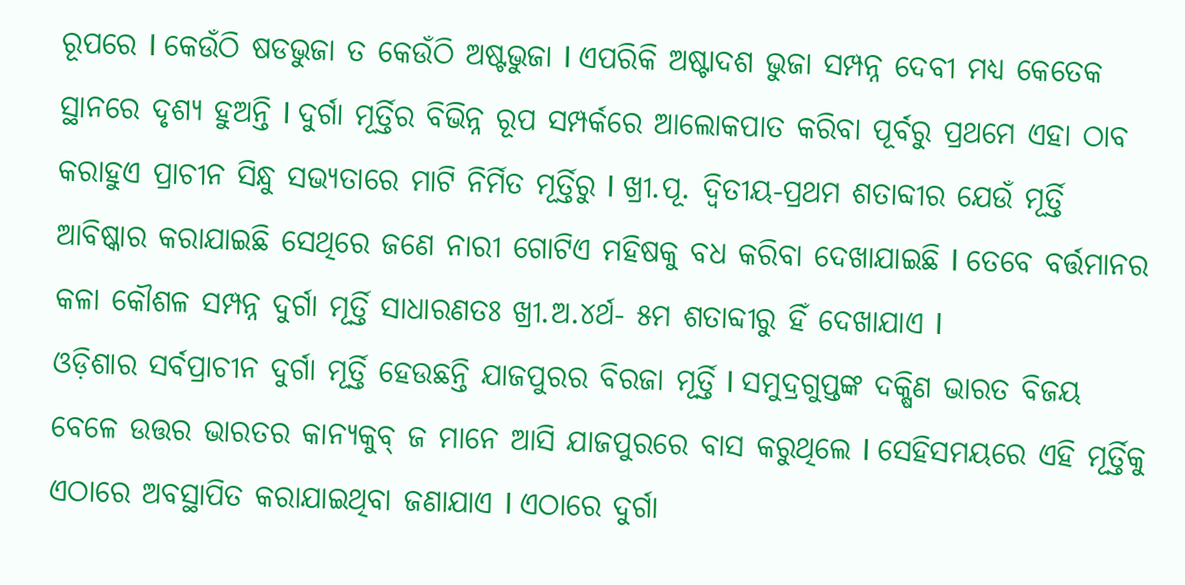ରୂପରେ I କେଉଁଠି ଷଡଭୁଜା ତ କେଉଁଠି ଅଷ୍ଟଭୁଜା I ଏପରିକି ଅଷ୍ଟାଦଶ ଭୁଜା ସମ୍ପନ୍ନ ଦେବୀ ମଧ୍ୟ କେତେକ ସ୍ଥାନରେ ଦୃଶ୍ୟ ହୁଅନ୍ତି I ଦୁର୍ଗା ମୂର୍ତ୍ତିର ବିଭିନ୍ନ ରୂପ ସମ୍ପର୍କରେ ଆଲୋକପାତ କରିବା ପୂର୍ବରୁ ପ୍ରଥମେ ଏହା ଠାବ କରାହୁଏ ପ୍ରାଚୀନ ସିନ୍ଧୁ ସଭ୍ୟତାରେ ମାଟି ନିର୍ମିତ ମୂର୍ତ୍ତିରୁ I ଖ୍ରୀ.ପୂ. ଦ୍ୱିତୀୟ-ପ୍ରଥମ ଶତାବ୍ଦୀର ଯେଉଁ ମୂର୍ତ୍ତି ଆବିଷ୍କାର କରାଯାଇଛି ସେଥିରେ ଜଣେ ନାରୀ ଗୋଟିଏ ମହିଷକୁ ବଧ କରିବା ଦେଖାଯାଇଛି I ତେବେ ବର୍ତ୍ତମାନର କଳା କୌଶଳ ସମ୍ପନ୍ନ ଦୁର୍ଗା ମୂର୍ତ୍ତି ସାଧାରଣତଃ ଖ୍ରୀ.ଅ.୪ର୍ଥ- ୫ମ ଶତାବ୍ଦୀରୁ ହିଁ ଦେଖାଯାଏ I
ଓଡ଼ିଶାର ସର୍ବପ୍ରାଚୀନ ଦୁର୍ଗା ମୂର୍ତ୍ତି ହେଉଛନ୍ତି ଯାଜପୁରର ବିରଜା ମୂର୍ତ୍ତି I ସମୁଦ୍ରଗୁପ୍ତଙ୍କ ଦକ୍ଷିଣ ଭାରତ ବିଜୟ ବେଳେ ଉତ୍ତର ଭାରତର କାନ୍ୟକୁବ୍ ଜ ମାନେ ଆସି ଯାଜପୁରରେ ବାସ କରୁଥିଲେ I ସେହିସମୟରେ ଏହି ମୂର୍ତ୍ତିକୁ ଏଠାରେ ଅବସ୍ଥାପିତ କରାଯାଇଥିବା ଜଣାଯାଏ I ଏଠାରେ ଦୁର୍ଗା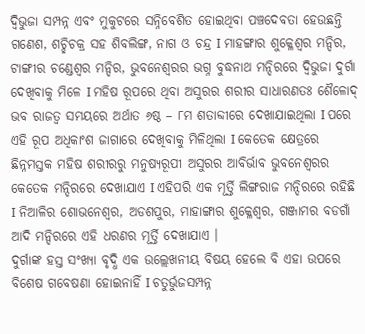ଦ୍ୱିଭୁଜା ସମ୍ପନ୍ନ ଏବଂ ମୁକୁଟରେ ସନ୍ନିବେଶିତ ହୋଇଥିବା ପଞ୍ଚଦେବତା ହେଉଛନ୍ତି ଗଣେଶ, ଶଚ୍ଛିଚକ୍ର ସହ ଶିବଲିଙ୍ଗ, ନାଗ ଓ ଚନ୍ଦ୍ର I ମାହଙ୍ଗାର ଶୁକ୍ଳେଶ୍ୱର ମନ୍ଦିର, ଟାଙ୍ଗୀର ଚଣ୍ଡେଶ୍ୱର ମନ୍ଦିର, ଭୁବନେଶ୍ୱରର ଭଗ୍ନ ବୁଦ୍ଧନାଥ ମନ୍ଦିରରେ ଦ୍ୱିଭୁଜା ଦୁର୍ଗା ଦେଖିବାକୁ ମିଳେ I ମହିଷ ରୂପରେ ଥିବା ଅସୁରର ଶରୀର ସାଧାରଣତଃ ଶୈଳୋଦ୍ ଭବ ରାଜତ୍ୱ ସମୟରେ ଅର୍ଥାତ ୬ଷ୍ଠ – ୮ମ ଶତାବ୍ଦୀରେ ଦେଖାଯାଇଥିଲା I ପରେ ଏହି ରୂପ ଅଧିକାଂଶ ଜାଗାରେ ଦେଖିବାକୁ ମିଳିଥିଲା I କେତେକ କ୍ଷେତ୍ରରେ ଛିନ୍ନମସ୍ତକ ମହିଷ ଶରୀରରୁ ମନୁଷ୍ୟରୂପୀ ଅସୁରର ଆବିର୍ଭାବ ଭୁବନେଶ୍ୱରର କେତେକ ମନ୍ଦିରରେ ଦେଖାଯାଏ I ଏହିପରି ଏକ ମୂର୍ତ୍ତି ଲିଙ୍ଗରାଜ ମନ୍ଦିରରେ ରହିଛି I ନିଆଳିର ଶୋଭନେଶ୍ୱର, ଅଡଶପୁର, ମାହାଙ୍ଗାର ଶୁକ୍ଳେଶ୍ୱର, ଗଞ୍ଜାମର ବଡଗାଁ ଆଦି ମନ୍ଦିରରେ ଏହି ଧରଣର ମୂର୍ତ୍ତି ଦେଖାଯାଏ ।
ଦୁର୍ଗାଙ୍କ ହସ୍ତ ସଂଖ୍ୟା ବୃଦ୍ଧି ଏକ ଉଲ୍ଲେଖନୀୟ ବିଷୟ ହେଲେ ବି ଏହା ଉପରେ ବିଶେଷ ଗବେଷଣା ହୋଇନାହିଁ I ଚତୁର୍ଭୁଜସମ୍ପନ୍ନ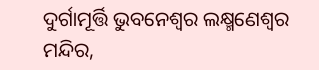ଦୁର୍ଗାମୂର୍ତ୍ତି ଭୁବନେଶ୍ୱର ଲକ୍ଷ୍ମଣେଶ୍ୱର ମନ୍ଦିର,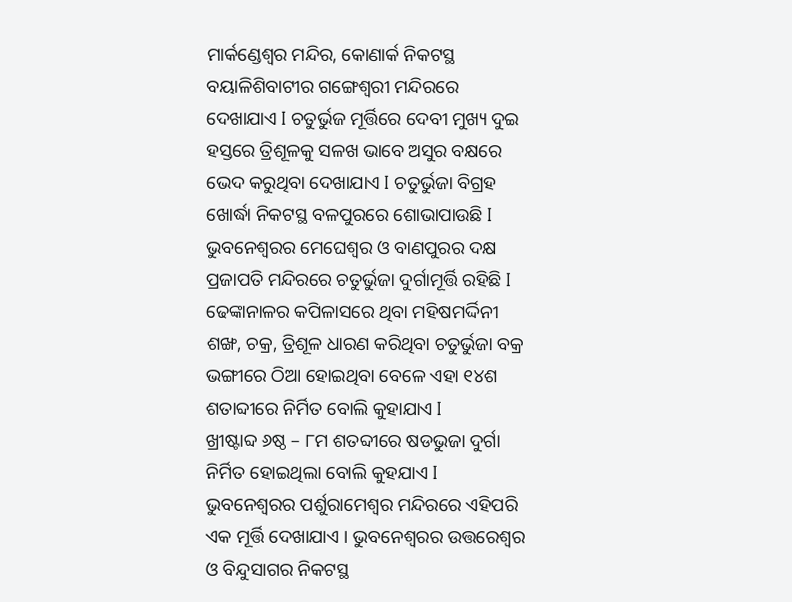ମାର୍କଣ୍ଡେଶ୍ୱର ମନ୍ଦିର, କୋଣାର୍କ ନିକଟସ୍ଥ ବୟାଳିଶିବାଟୀର ଗଙ୍ଗେଶ୍ୱରୀ ମନ୍ଦିରରେ ଦେଖାଯାଏ I ଚତୁର୍ଭୁଜ ମୂର୍ତ୍ତିରେ ଦେବୀ ମୁଖ୍ୟ ଦୁଇ ହସ୍ତରେ ତ୍ରିଶୂଳକୁ ସଳଖ ଭାବେ ଅସୁର ବକ୍ଷରେ ଭେଦ କରୁଥିବା ଦେଖାଯାଏ I ଚତୁର୍ଭୁଜା ବିଗ୍ରହ ଖୋର୍ଦ୍ଧା ନିକଟସ୍ଥ ବଳପୁରରେ ଶୋଭାପାଉଛି I ଭୁବନେଶ୍ୱରର ମେଘେଶ୍ୱର ଓ ବାଣପୁରର ଦକ୍ଷ ପ୍ରଜାପତି ମନ୍ଦିରରେ ଚତୁର୍ଭୁଜା ଦୁର୍ଗାମୂର୍ତ୍ତି ରହିଛି I ଢେଙ୍କାନାଳର କପିଳାସରେ ଥିବା ମହିଷମର୍ଦ୍ଦିନୀ ଶଙ୍ଖ, ଚକ୍ର, ତ୍ରିଶୂଳ ଧାରଣ କରିଥିବା ଚତୁର୍ଭୁଜା ବକ୍ର ଭଙ୍ଗୀରେ ଠିଆ ହୋଇଥିବା ବେଳେ ଏହା ୧୪ଶ ଶତାବ୍ଦୀରେ ନିର୍ମିତ ବୋଲି କୁହାଯାଏ I
ଖ୍ରୀଷ୍ଟାବ୍ଦ ୬ଷ୍ଠ – ୮ମ ଶତବ୍ଦୀରେ ଷଡଭୁଜା ଦୁର୍ଗା ନିର୍ମିତ ହୋଇଥିଲା ବୋଲି କୁହଯାଏ I ଭୁବନେଶ୍ୱରର ପର୍ଶୁରାମେଶ୍ୱର ମନ୍ଦିରରେ ଏହିପରି ଏକ ମୂର୍ତ୍ତି ଦେଖାଯାଏ । ଭୁବନେଶ୍ୱରର ଉତ୍ତରେଶ୍ୱର ଓ ବିନ୍ଦୁସାଗର ନିକଟସ୍ଥ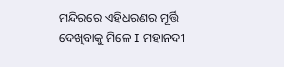ମନ୍ଦିରରେ ଏହିଧରଣର ମୂର୍ତ୍ତି ଦେଖିବାକୁ ମିଳେ I ମହାନଦୀ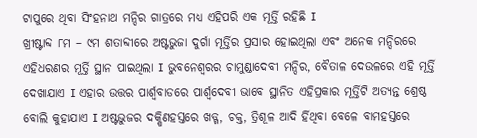ଟାପୁରେ ଥିବା ସିଂହନାଥ ମନ୍ଦିର ଗାତ୍ରରେ ମଧ୍ୟ ଏହିପରି ଏକ ମୂର୍ତ୍ତି ରହିଛି I
ଖ୍ରୀଷ୍ଟାବ୍ଦ ୮ମ – ୯ମ ଶତାବ୍ଦୀରେ ଅଷ୍ଟଭୁଜା ଦୁର୍ଗା ମୂର୍ତ୍ତିର ପ୍ରସାର ହୋଇଥିଲା ଏବଂ ଅନେକ ମନ୍ଦିରରେ ଏହିଧରଣର ମୂର୍ତ୍ତି ସ୍ଥାନ ପାଇଥିଲା I ଭୁବନେଶ୍ୱରର ଚାମୁଣ୍ଡାଦେବୀ ମନ୍ଦିର, ବୈତାଳ ଦେଉଳରେ ଏହି ମୂର୍ତ୍ତି ଦେଖାଯାଏ I ଏହାର ଉତ୍ତର ପାର୍ଶ୍ୱବାଡରେ ପାର୍ଶ୍ୱଦେବୀ ଭାବେ ସ୍ଥାନିତ ଏହିପ୍ରକାର ମୂର୍ତ୍ତିଟି ଅତ୍ୟନ୍ତ ଶ୍ରେଷ୍ଠ ବୋଲି କୁହାଯାଏ I ଅଷ୍ଟଭୁଜର ଦକ୍ଷିଣହସ୍ତରେ ଖଡ୍ଗ, ଚକ୍ତ, ତ୍ରିଶୂଳ ଆଦି ର୍ହିଥିବା ବେଳେ ବାମହସ୍ତରେ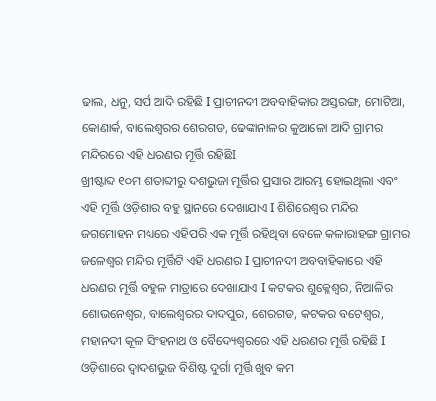ଢାଲ, ଧନୁ, ସର୍ପ ଆଦି ରହିଛି I ପ୍ରାଚୀନଦୀ ଅବବାହିକାର ଅସ୍ତରଙ୍ଗ, ମୋଟିଆ, କୋଣାର୍କ, ବାଲେଶ୍ୱରର ଶେରଗଡ, ଢେଙ୍କାନାଳର କୁଆଳୋ ଆଦି ଗ୍ରାମର ମନ୍ଦିରରେ ଏହି ଧରଣର ମୂର୍ତ୍ତି ରହିଛିI
ଖ୍ରୀଷ୍ଟାବ୍ଦ ୧୦ମ ଶତାବ୍ଦୀରୁ ଦଶଭୁଜା ମୂର୍ତ୍ତିର ପ୍ରସାର ଆରମ୍ଭ ହୋଇଥିଲା ଏବଂ ଏହି ମୂର୍ତ୍ତି ଓଡ଼ିଶାର ବହୁ ସ୍ଥାନରେ ଦେଖାଯାଏ I ଶିଶିରେଶ୍ୱର ମନ୍ଦିର ଜଗମୋହନ ମଧ୍ୟରେ ଏହିପରି ଏକ ମୂର୍ତ୍ତି ରହିଥିବା ବେଳେ କଳାରାହଙ୍ଗ ଗ୍ରାମର ଜଳେଶ୍ୱର ମନ୍ଦିର ମୂର୍ତ୍ତିଟି ଏହି ଧରଣର I ପ୍ରାଚୀନଦୀ ଅବବାହିକାରେ ଏହି ଧରଣର ମୂର୍ତ୍ତି ବହୁଳ ମାତ୍ରାରେ ଦେଖାଯାଏ I କଟକର ଶୁକ୍ଳେଶ୍ୱର, ନିଆଳିର ଶୋଭନେଶ୍ୱର, ବାଲେଶ୍ୱରର ଦାଦପୁର, ଶେରଗଡ, କଟକର ବଟେଶ୍ୱର, ମହାନଦୀ କୂଳ ସିଂହନାଥ ଓ ବୈଦ୍ୟେଶ୍ୱରରେ ଏହି ଧରଣର ମୂର୍ତ୍ତି ରହିଛି I
ଓଡ଼ିଶାରେ ଦ୍ୱାଦଶଭୁଜ ବିଶିଷ୍ଟ ଦୁର୍ଗା ମୂର୍ତ୍ତି ଖୁବ କମ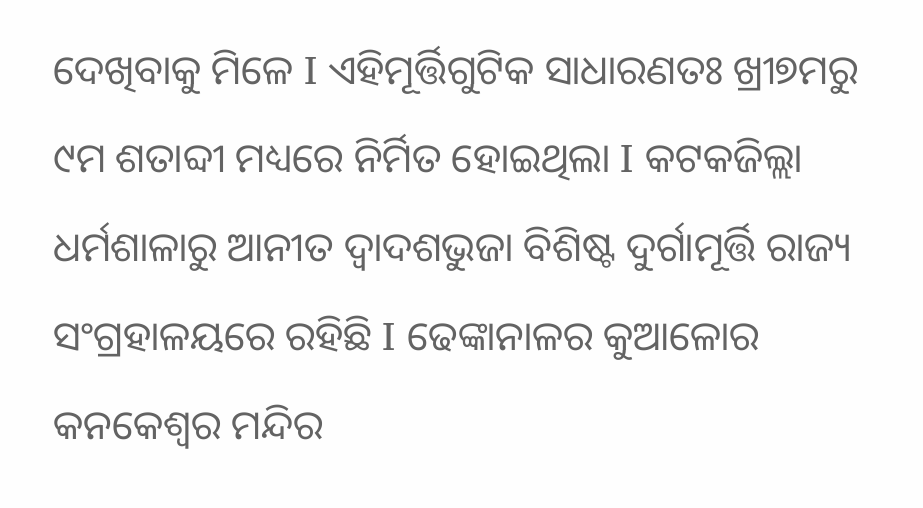ଦେଖିବାକୁ ମିଳେ I ଏହିମୂର୍ତ୍ତିଗୁଟିକ ସାଧାରଣତଃ ଖ୍ରୀ୭ମରୁ ୯ମ ଶତାବ୍ଦୀ ମଧ୍ୟରେ ନିର୍ମିତ ହୋଇଥିଲା I କଟକଜିଲ୍ଲା ଧର୍ମଶାଳାରୁ ଆନୀତ ଦ୍ୱାଦଶଭୁଜା ବିଶିଷ୍ଟ ଦୁର୍ଗାମୂର୍ତ୍ତି ରାଜ୍ୟ ସଂଗ୍ରହାଳୟରେ ରହିଛି I ଢେଙ୍କାନାଳର କୁଆଳୋର କନକେଶ୍ୱର ମନ୍ଦିର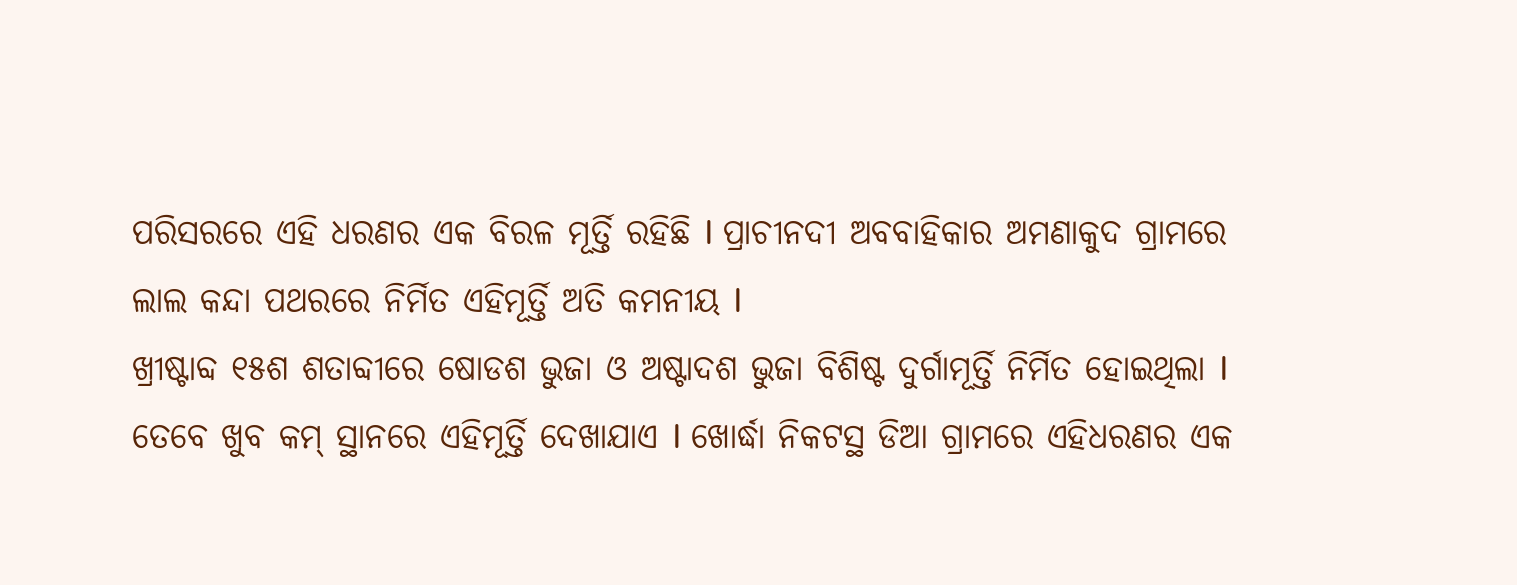ପରିସରରେ ଏହି ଧରଣର ଏକ ବିରଳ ମୂର୍ତ୍ତି ରହିଛି I ପ୍ରାଚୀନଦୀ ଅବବାହିକାର ଅମଣାକୁଦ ଗ୍ରାମରେ ଲାଲ କନ୍ଦା ପଥରରେ ନିର୍ମିତ ଏହିମୂର୍ତ୍ତି ଅତି କମନୀୟ I
ଖ୍ରୀଷ୍ଟାବ୍ଦ ୧୫ଶ ଶତାବ୍ଦୀରେ ଷୋଡଶ ଭୁଜା ଓ ଅଷ୍ଟାଦଶ ଭୁଜା ବିଶିଷ୍ଟ ଦୁର୍ଗାମୂର୍ତ୍ତି ନିର୍ମିତ ହୋଇଥିଲା I ତେବେ ଖୁବ କମ୍ ସ୍ଥାନରେ ଏହିମୂର୍ତ୍ତି ଦେଖାଯାଏ I ଖୋର୍ଦ୍ଧା ନିକଟସ୍ଥ ଡିଆ ଗ୍ରାମରେ ଏହିଧରଣର ଏକ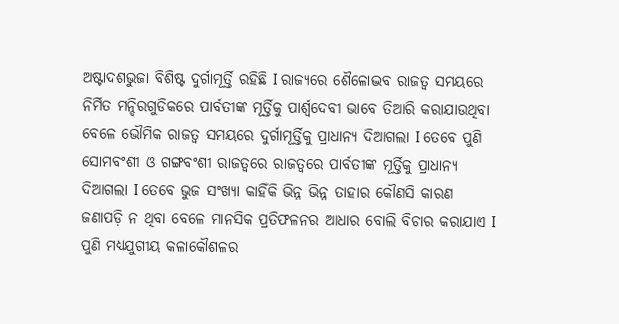ଅଷ୍ଟାଦଶଭୁଜା ବିଶିଷ୍ଟ ଦୁର୍ଗାମୂର୍ତ୍ତି ରହିଛି I ରାଜ୍ୟରେ ଶୈଳୋଦ୍ଭବ ରାଜତ୍ୱ ସମୟରେ ନିର୍ମିତ ମନ୍ଦିରଗୁଡିକରେ ପାର୍ବତୀଙ୍କ ମୂର୍ତ୍ତିକୁ ପାର୍ଶ୍ୱଦେବୀ ଭାବେ ତିଆରି କରାଯାଉଥିବା ବେଳେ ଭୌମିକ ରାଜତ୍ୱ ସମୟରେ ଦୁର୍ଗାମୂର୍ତ୍ତିକୁ ପ୍ରାଧାନ୍ୟ ଦିଆଗଲା I ତେବେ ପୁଣି ସୋମବଂଶୀ ଓ ଗଙ୍ଗବଂଶୀ ରାଜତ୍ୱରେ ରାଜତ୍ୱରେ ପାର୍ବତୀଙ୍କ ମୂର୍ତ୍ତିକୁ ପ୍ରାଧାନ୍ୟ ଦିଆଗଲା I ତେବେ ଭୁଜ ସଂଖ୍ୟା କାହିଁକି ଭିନ୍ନ ଭିନ୍ନ ତାହାର କୌଣସି କାରଣ ଜଣାପଡ଼ି ନ ଥିବା ବେଳେ ମାନସିକ ପ୍ରତିଫଳନର ଆଧାର ବୋଲି ବିଚାର କରାଯାଏ I ପୁଣି ମଧ୍ୟଯୁଗୀୟ କଳାକୌଶଳର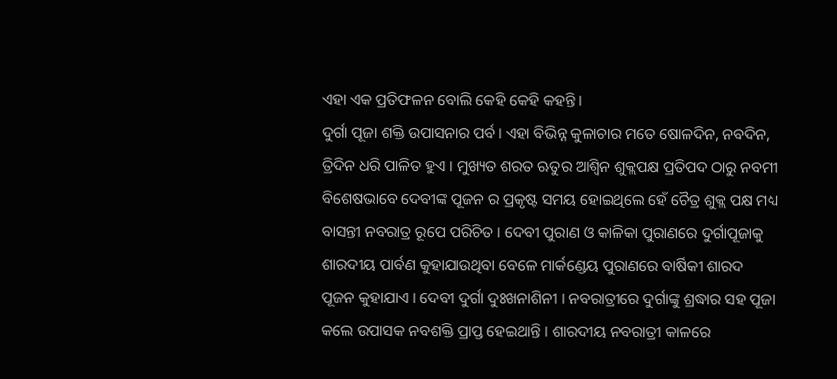ଏହା ଏକ ପ୍ରତିଫଳନ ବୋଲି କେହି କେହି କହନ୍ତି ।
ଦୁର୍ଗା ପୂଜା ଶକ୍ତି ଉପାସନାର ପର୍ବ। ଏହା ବିଭିନ୍ନ କୁଳାଚାର ମତେ ଷୋଳଦିନ, ନବଦିନ, ତ୍ରିଦିନ ଧରି ପାଳିତ ହୁଏ । ମୁଖ୍ୟତ ଶରତ ଋତୁର ଆଶ୍ଵିନ ଶୁକ୍ଲପକ୍ଷ ପ୍ରତିପଦ ଠାରୁ ନବମୀ ବିଶେଷଭାବେ ଦେବୀଙ୍କ ପୂଜନ ର ପ୍ରକୃଷ୍ଟ ସମୟ ହୋଇଥିଲେ ହେଁ ଚୈତ୍ର ଶୁକ୍ଲ ପକ୍ଷ ମଧ୍ୟ ବାସନ୍ତୀ ନବରାତ୍ର ରୂପେ ପରିଚିତ । ଦେବୀ ପୁରାଣ ଓ କାଳିକା ପୁରାଣରେ ଦୁର୍ଗାପୂଜାକୁ ଶାରଦୀୟ ପାର୍ବଣ କୁହାଯାଉଥିବା ବେଳେ ମାର୍କଣ୍ଡେୟ ପୁରାଣରେ ବାର୍ଷିକୀ ଶାରଦ ପୂଜନ କୁହାଯାଏ । ଦେବୀ ଦୁର୍ଗା ଦୁଃଖନାଶିନୀ । ନବରାତ୍ରୀରେ ଦୁର୍ଗାଙ୍କୁ ଶ୍ରଦ୍ଧାର ସହ ପୂଜା କଲେ ଉପାସକ ନବଶକ୍ତି ପ୍ରାପ୍ତ ହେଇଥାନ୍ତି । ଶାରଦୀୟ ନବରାତ୍ରୀ କାଳରେ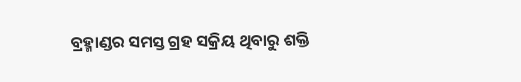ବ୍ରହ୍ମାଣ୍ଡର ସମସ୍ତ ଗ୍ରହ ସକ୍ରିୟ ଥିବାରୁ ଶକ୍ତି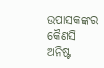ଉପାସକଙ୍କର କୈଣସି ଅନିଷ୍ଟ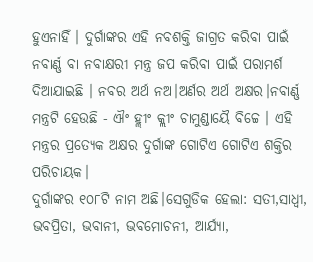ହୁଏନାହିଁ । ଦୁର୍ଗାଙ୍କର ଏହି ନବଶକ୍ତି ଜାଗ୍ରତ କରିବା ପାଇଁ ନବାର୍ଣ୍ଣ ବା ନବାକ୍ଷରୀ ମନ୍ତ୍ର ଜପ କରିବା ପାଇଁ ପରାମର୍ଶ ଦିଆଯାଇଛି । ନବର ଅର୍ଥ ନଅ।ଅର୍ଣର ଅର୍ଥ ଅକ୍ଷର।ନବାର୍ଣ୍ଣ ମନ୍ତ୍ରଟି ହେଉଛି - ଐଂ ହ୍ଲୀଂ କ୍ଲୀଂ ଚାମୁଣ୍ଡାୟୈ ବିଚ୍ଚେ । ଏହି ମନ୍ତ୍ରର ପ୍ରତ୍ୟେକ ଅକ୍ଷର ଦୁର୍ଗାଙ୍କ ଗୋଟିଏ ଗୋଟିଏ ଶକ୍ତିର ପରିଚାୟକ।
ଦୁର୍ଗାଙ୍କର ୧୦୮ଟି ନାମ ଅଛି।ସେଗୁଡିକ ହେଲା: ସତୀ,ସାଧ୍ଵୀ, ଭବପ୍ରିତା, ଭବାନୀ, ଭବମୋଚନୀ, ଆର୍ଯ୍ୟା,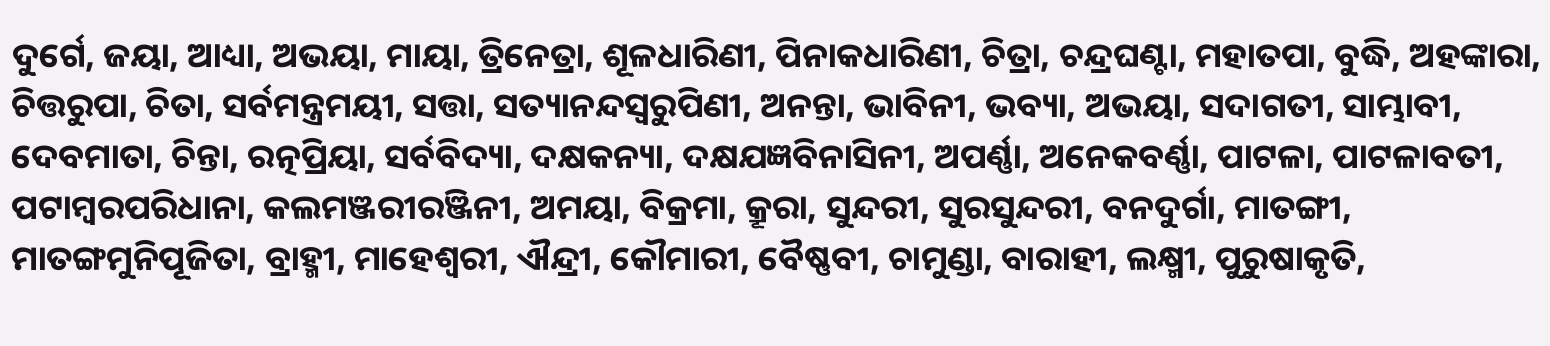ଦୁର୍ଗେ, ଜୟା, ଆଧ୍ୟା, ଅଭୟା, ମାୟା, ତ୍ରିନେତ୍ରା, ଶୂଳଧାରିଣୀ, ପିନାକଧାରିଣୀ, ଚିତ୍ରା, ଚନ୍ଦ୍ରଘଣ୍ଟା, ମହାତପା, ବୁଦ୍ଧି, ଅହଙ୍କାରା, ଚିତ୍ତରୁପା, ଚିତା, ସର୍ବମନ୍ତ୍ରମୟୀ, ସତ୍ତା, ସତ୍ୟାନନ୍ଦସ୍ଵରୁପିଣୀ, ଅନନ୍ତା, ଭାବିନୀ, ଭବ୍ୟା, ଅଭୟା, ସଦାଗତୀ, ସାମ୍ଭାବୀ, ଦେବମାତା, ଚିନ୍ତା, ରତ୍ନପ୍ରିୟା, ସର୍ବବିଦ୍ୟା, ଦକ୍ଷକନ୍ୟା, ଦକ୍ଷଯଜ୍ଞବିନାସିନୀ, ଅପର୍ଣ୍ଣା, ଅନେକବର୍ଣ୍ଣା, ପାଟଳା, ପାଟଳାବତୀ, ପଟାମ୍ବରପରିଧାନା, କଲମଞ୍ଜରୀରଞ୍ଜିନୀ, ଅମୟା, ବିକ୍ରମା, କ୍ରୂରା, ସୁନ୍ଦରୀ, ସୁରସୁନ୍ଦରୀ, ବନଦୁର୍ଗା, ମାତଙ୍ଗୀ, ମାତଙ୍ଗମୁନିପୂଜିତା, ବ୍ରାହ୍ମୀ, ମାହେଶ୍ଵରୀ, ଐନ୍ଦ୍ରୀ, କୌମାରୀ, ବୈଷ୍ଣବୀ, ଚାମୁଣ୍ଡା, ବାରାହୀ, ଲକ୍ଷ୍ମୀ, ପୁରୁଷାକୃତି,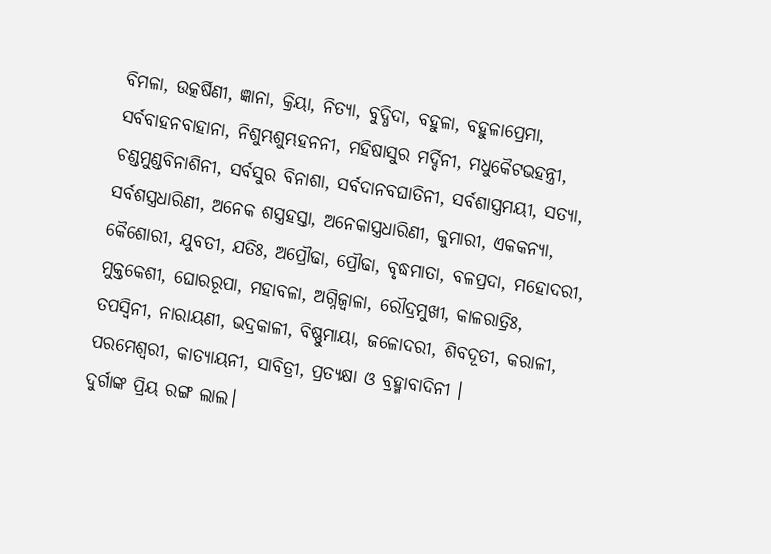ବିମଳା, ଉତ୍କର୍ଷିଣୀ, ଜ୍ଞାନା, କ୍ରିୟା, ନିତ୍ୟା, ବୁଦ୍ଧିଦା, ବହୁଳା, ବହୁଳାପ୍ରେମା, ସର୍ବବାହନବାହାନା, ନିଶୁମ୍ଭଶୁମ୍ଭହନନୀ, ମହିଷାସୁର ମର୍ଦ୍ଦିନୀ, ମଧୁକୈଟଭହନ୍ତ୍ରୀ, ଚଣ୍ଡମୁଣ୍ଡବିନାଶିନୀ, ସର୍ବସୁର ବିନାଶା, ସର୍ବଦାନବଘାତିନୀ, ସର୍ବଶାସ୍ତ୍ରମୟୀ, ସତ୍ୟା, ସର୍ବଶସ୍ତ୍ରଧାରିଣୀ, ଅନେକ ଶସ୍ତ୍ରହସ୍ତା, ଅନେକାସ୍ତ୍ରଧାରିଣୀ, କୁମାରୀ, ଏକକନ୍ୟା, କୈଶୋରୀ, ଯୁବତୀ, ଯତିଃ, ଅପ୍ରୌଢା, ପ୍ରୌଢା, ବୃଦ୍ଧମାତା, ବଳପ୍ରଦା, ମହୋଦରୀ, ମୁକ୍ତକେଶୀ, ଘୋରରୂପା, ମହାବଳା, ଅଗ୍ନିଜ୍ଵାଳା, ରୌଦ୍ରମୁଖୀ, କାଳରାତ୍ରିଃ, ତପସ୍ଵିନୀ, ନାରାୟଣୀ, ଭଦ୍ରକାଳୀ, ବିଷ୍ଣୁମାୟା, ଜଳୋଦରୀ, ଶିବଦୂତୀ, କରାଳୀ, ପରମେଶ୍ଵରୀ, କାତ୍ୟାୟନୀ, ସାବିତ୍ରୀ, ପ୍ରତ୍ୟକ୍ଷା ଓ ବ୍ରହ୍ମାବାଦିନୀ ।
ଦୁର୍ଗାଙ୍କ ପ୍ରିୟ ରଙ୍ଗ ଲାଲ।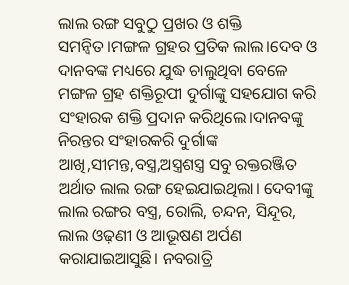ଲାଲ ରଙ୍ଗ ସବୁଠୁ ପ୍ରଖର ଓ ଶକ୍ତି ସମନ୍ବିତ।ମଙ୍ଗଳ ଗ୍ରହର ପ୍ରତିକ ଲାଲ।ଦେବ ଓ ଦାନବଙ୍କ ମଧ୍ୟରେ ଯୁଦ୍ଧ ଚାଲୁଥିବା ବେଳେ ମଙ୍ଗଳ ଗ୍ରହ ଶକ୍ତିରୂପୀ ଦୁର୍ଗାଙ୍କୁ ସହଯୋଗ କରି ସଂହାରକ ଶକ୍ତି ପ୍ରଦାନ କରିଥିଲେ।ଦାନବଙ୍କୁ ନିରନ୍ତର ସଂହାରକରି ଦୁର୍ଗାଙ୍କ ଆଖି,ସୀମନ୍ତ,ବସ୍ତ୍ର,ଅସ୍ତ୍ରଶସ୍ତ୍ର ସବୁ ରକ୍ତରଞ୍ଜିତ ଅର୍ଥାତ ଲାଲ ରଙ୍ଗ ହେଇଯାଇଥିଲା। ଦେବୀଙ୍କୁ ଲାଲ ରଙ୍ଗର ବସ୍ତ୍ର, ରୋଲି, ଚନ୍ଦନ, ସିନ୍ଦୂର, ଲାଲ ଓଢ଼ଣୀ ଓ ଆଭୂଷଣ ଅର୍ପଣ କରାଯାଇଆସୁଛି। ନବରାତ୍ରି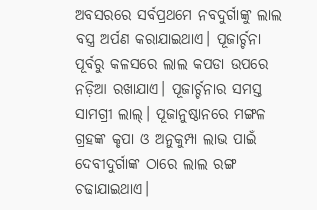ଅବସରରେ ସର୍ବପ୍ରଥମେ ନବଦୁର୍ଗାଙ୍କୁ ଲାଲ ବସ୍ତ୍ର ଅର୍ପଣ କରାଯାଇଥାଏ। ପୂଜାର୍ଚ୍ଚନା ପୂର୍ବରୁ କଳସରେ ଲାଲ କପଡା ଉପରେ ନଡ଼ିଆ ରଖାଯାଏ। ପୂଜାର୍ଚ୍ଚନାର ସମସ୍ତ ସାମଗ୍ରୀ ଲାଲ୍। ପୂଜାନୁଷ୍ଠାନରେ ମଙ୍ଗଳ ଗ୍ରହଙ୍କ କୃପା ଓ ଅନୁକୁମ୍ପା ଲାଭ ପାଇଁ ଦେବୀଦୁର୍ଗାଙ୍କ ଠାରେ ଲାଲ ରଙ୍ଗ ଚଢାଯାଇଥାଏ।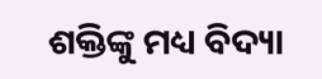ଶକ୍ତିଙ୍କୁ ମଧ୍ୟ ବିଦ୍ୟା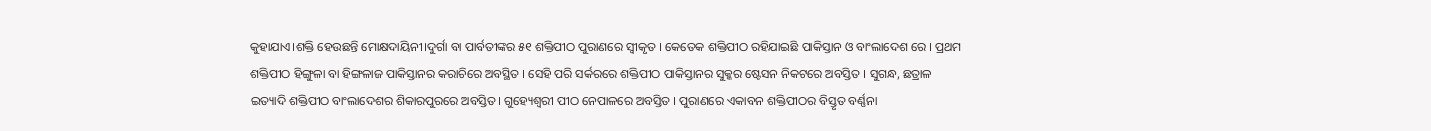କୁହାଯାଏ।ଶକ୍ତି ହେଉଛନ୍ତି ମୋକ୍ଷଦାୟିନୀ।ଦୁର୍ଗା ବା ପାର୍ବତୀଙ୍କର ୫୧ ଶକ୍ତିପୀଠ ପୁରାଣରେ ସ୍ଵୀକୃତ । କେତେକ ଶକ୍ତିପୀଠ ରହିଯାଇଛି ପାକିସ୍ତାନ ଓ ବାଂଲାଦେଶ ରେ । ପ୍ରଥମ ଶକ୍ତିପୀଠ ହିଙ୍ଗୁଳା ବା ହିଙ୍ଗଳାଜ ପାକିସ୍ତାନର କରାଚିରେ ଅବସ୍ଥିତ । ସେହି ପରି ସର୍କରରେ ଶକ୍ତିପୀଠ ପାକିସ୍ତାନର ସୁକ୍କର ଷ୍ଟେସନ ନିକଟରେ ଅବସ୍ତିତ । ସୁଗନ୍ଧ, ଛତ୍ରାଳ ଇତ୍ୟାଦି ଶକ୍ତିପୀଠ ବାଂଲାଦେଶର ଶିକାରପୁରରେ ଅବସ୍ତିତ। ଗୁହ୍ୟେଶ୍ଵରୀ ପୀଠ ନେପାଳରେ ଅବସ୍ତିତ । ପୁରାଣରେ ଏକାବନ ଶକ୍ତିପୀଠର ବିସ୍ତୃତ ବର୍ଣ୍ଣନା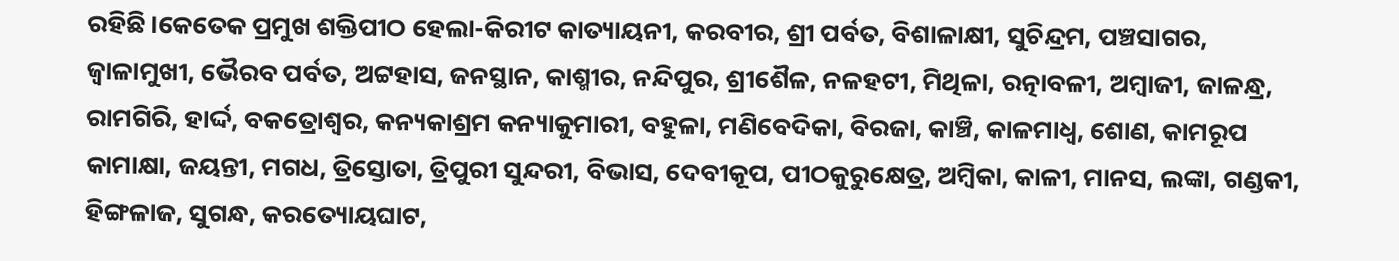ରହିଛି।କେତେକ ପ୍ରମୁଖ ଶକ୍ତିପୀଠ ହେଲା-କିରୀଟ କାତ୍ୟାୟନୀ, କରବୀର, ଶ୍ରୀ ପର୍ବତ, ବିଶାଳାକ୍ଷୀ, ସୁଚିନ୍ଦ୍ରମ, ପଞ୍ଚସାଗର, ଜ୍ଵାଳାମୁଖୀ, ଭୈରବ ପର୍ବତ, ଅଟ୍ଟହାସ, ଜନସ୍ଥାନ, କାଶ୍ମୀର, ନନ୍ଦିପୁର, ଶ୍ରୀଶୈଳ, ନଳହଟୀ, ମିଥିଳା, ରତ୍ନାବଳୀ, ଅମ୍ବାଜୀ, ଜାଳନ୍ଧ୍ର, ରାମଗିରି, ହାର୍ଦ୍ଦ, ବକତ୍ରୋଶ୍ଵର, କନ୍ୟକାଶ୍ରମ କନ୍ୟାକୁମାରୀ, ବହୁଳା, ମଣିବେଦିକା, ବିରଜା, କାଞ୍ଚି, କାଳମାଧ୍ଵ, ଶୋଣ, କାମରୂପ କାମାକ୍ଷା, ଜୟନ୍ତୀ, ମଗଧ, ତ୍ରିସ୍ତୋତା, ତ୍ରିପୁରୀ ସୁନ୍ଦରୀ, ବିଭାସ, ଦେବୀକୂପ, ପୀଠକୁରୁକ୍ଷେତ୍ର, ଅମ୍ବିକା, କାଳୀ, ମାନସ, ଲଙ୍କା, ଗଣ୍ଡକୀ, ହିଙ୍ଗଳାଜ, ସୁଗନ୍ଧ, କରତ୍ୟୋୟଘାଟ,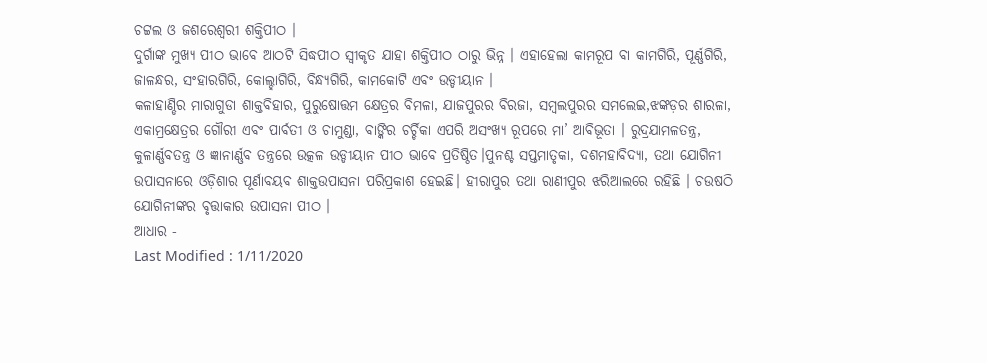ଚଟ୍ଟଲ ଓ ଜଶରେଶ୍ଵରୀ ଶକ୍ତିପୀଠ ।
ଦୁର୍ଗାଙ୍କ ମୁଖ୍ୟ ପୀଠ ଭାବେ ଆଠଟି ସିଦ୍ଧପୀଠ ସ୍ଵୀକୃତ ଯାହା ଶକ୍ତିପୀଠ ଠାରୁ ଭିନ୍ନ । ଏହାହେଲା କାମରୂପ ବା କାମଗିରି, ପୂର୍ଣ୍ଣଗିରି, ଜାଳନ୍ଧର, ସଂହାରଗିରି, କୋଲ୍ହାଗିରି, ବିନ୍ଧ୍ୟଗିରି, କାମକୋଟି ଏବଂ ଉଡ୍ଡୀୟାନ ।
କଳାହାଣ୍ଡିର ମାରାଗୁଡା ଶାକ୍ତବିହାର, ପୁରୁଷୋତ୍ତମ କ୍ଷେତ୍ରର ବିମଳା, ଯାଜପୁରର ବିରଜା, ସମ୍ବଲପୁରର ସମଲେଇ,ଝଙ୍କଡ଼ର ଶାରଳା, ଏକାମ୍ରକ୍ଷେତ୍ରର ଗୌରୀ ଏବଂ ପାର୍ବତୀ ଓ ଚାମୁଣ୍ଡା, ବାଙ୍କିର ଚର୍ଚ୍ଚିକା ଏପରି ଅସଂଖ୍ୟ ରୂପରେ ମା’ ଆବିଭୂତା । ରୁଦ୍ରଯାମଳତନ୍ତ୍ର, କୁଳାର୍ଣ୍ଣବତନ୍ତ୍ର ଓ ଜ୍ଞାନାର୍ଣ୍ଣବ ତନ୍ତ୍ରରେ ଉତ୍କଳ ଉଡ୍ଡୀୟାନ ପୀଠ ଭାବେ ପ୍ରତିଷ୍ଠିତ।ପୁନଶ୍ଚ ସପ୍ତମାତୃକା, ଦଶମହାବିଦ୍ୟା, ତଥା ଯୋଗିନୀ ଉପାସନାରେ ଓଡ଼ିଶାର ପୂର୍ଣାବୟବ ଶାକ୍ତଉପାସନା ପରିପ୍ରକାଶ ହେଇଛି। ହୀରାପୁର ତଥା ରାଣୀପୁର ଝରିଆଲରେ ରହିଛି । ଚଉଷଠି ଯୋଗିନୀଙ୍କର ବୃତ୍ତାକାର ଉପାସନା ପୀଠ ।
ଆଧାର -
Last Modified : 1/11/2020